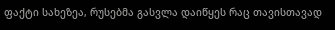ფაქტი სახეზეა, რუსებმა გასვლა დაიწყეს რაც თავისთავად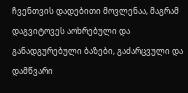ჩვენთვის დადებითი მოვლენაა, მაგრამ დაგვიტოვეს აოხრებული და განადგურებული ბაზები, გაძარცვული და დამწვარი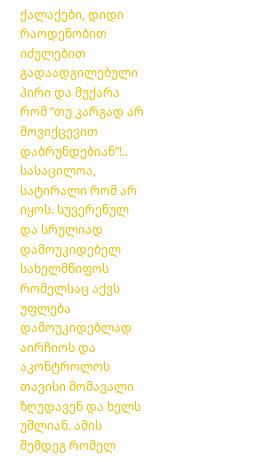ქალაქები, დიდი რაოდენობით იძულებით გადაადგილებული პირი და მუქარა რომ “თუ კარგად არ მოვიქცევით დაბრუნდებიან”!.. სასაცილოა, სატირალი რომ არ იყოს. სუვერენულ და სრულიად დამოუკიდებელ სახელმწიფოს რომელსაც აქვს უფლება დამოუკიდებლად აირჩიოს და აკონტროლოს თავისი მომავალი ზღუდავენ და ხელს უშლიან. ამის შემდეგ რომელ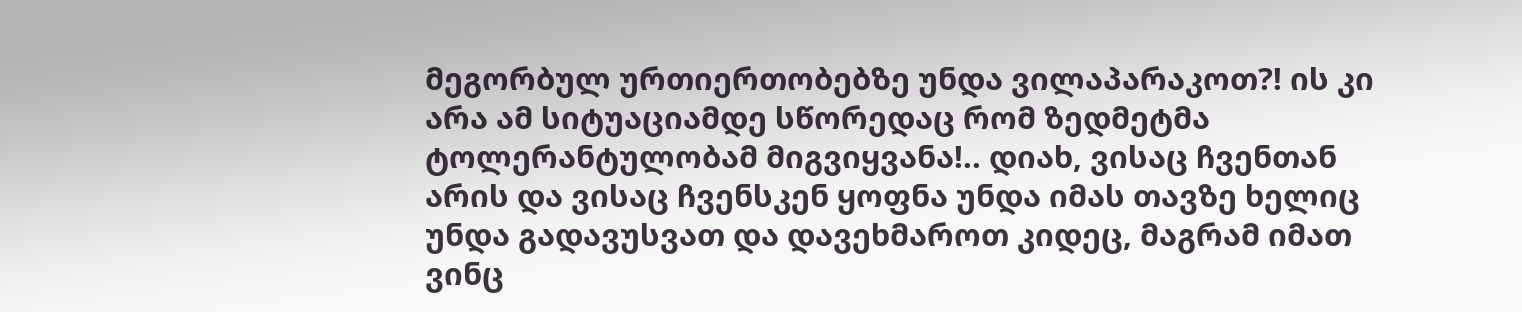მეგორბულ ურთიერთობებზე უნდა ვილაპარაკოთ?! ის კი არა ამ სიტუაციამდე სწორედაც რომ ზედმეტმა ტოლერანტულობამ მიგვიყვანა!.. დიახ, ვისაც ჩვენთან არის და ვისაც ჩვენსკენ ყოფნა უნდა იმას თავზე ხელიც უნდა გადავუსვათ და დავეხმაროთ კიდეც, მაგრამ იმათ ვინც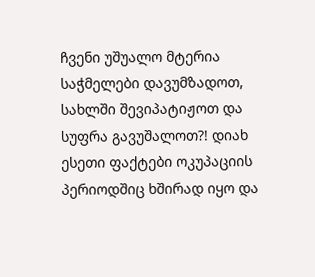ჩვენი უშუალო მტერია საჭმელები დავუმზადოთ, სახლში შევიპატიჟოთ და სუფრა გავუშალოთ?! დიახ ესეთი ფაქტები ოკუპაციის პერიოდშიც ხშირად იყო და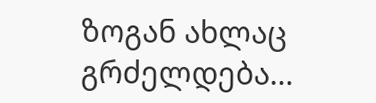ზოგან ახლაც გრძელდება…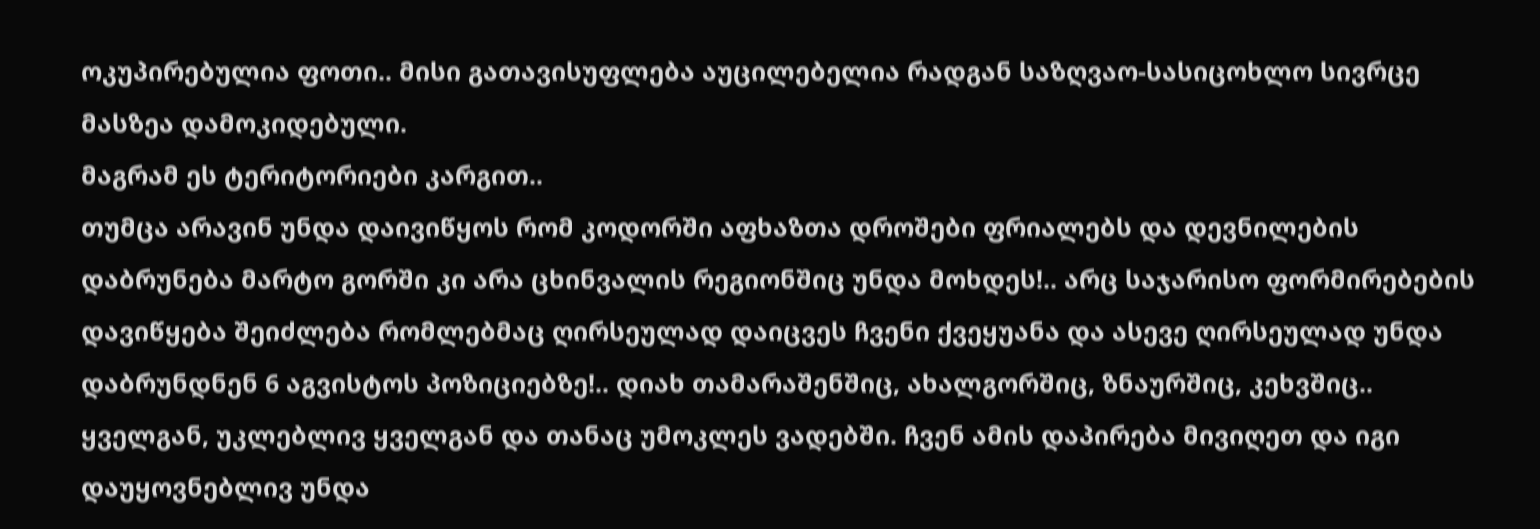ოკუპირებულია ფოთი.. მისი გათავისუფლება აუცილებელია რადგან საზღვაო-სასიცოხლო სივრცე მასზეა დამოკიდებული.
მაგრამ ეს ტერიტორიები კარგით..
თუმცა არავინ უნდა დაივიწყოს რომ კოდორში აფხაზთა დროშები ფრიალებს და დევნილების დაბრუნება მარტო გორში კი არა ცხინვალის რეგიონშიც უნდა მოხდეს!.. არც საჯარისო ფორმირებების დავიწყება შეიძლება რომლებმაც ღირსეულად დაიცვეს ჩვენი ქვეყუანა და ასევე ღირსეულად უნდა დაბრუნდნენ 6 აგვისტოს პოზიციებზე!.. დიახ თამარაშენშიც, ახალგორშიც, ზნაურშიც, კეხვშიც.. ყველგან, უკლებლივ ყველგან და თანაც უმოკლეს ვადებში. ჩვენ ამის დაპირება მივიღეთ და იგი დაუყოვნებლივ უნდა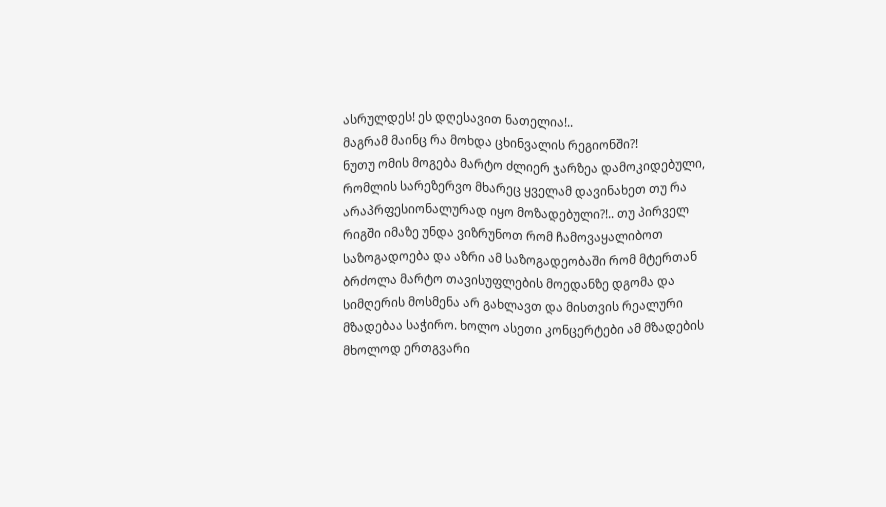ასრულდეს! ეს დღესავით ნათელია!..
მაგრამ მაინც რა მოხდა ცხინვალის რეგიონში?!
ნუთუ ომის მოგება მარტო ძლიერ ჯარზეა დამოკიდებული, რომლის სარეზერვო მხარეც ყველამ დავინახეთ თუ რა არაპრფესიონალურად იყო მოზადებული?!.. თუ პირველ რიგში იმაზე უნდა ვიზრუნოთ რომ ჩამოვაყალიბოთ საზოგადოება და აზრი ამ საზოგადეობაში რომ მტერთან ბრძოლა მარტო თავისუფლების მოედანზე დგომა და სიმღერის მოსმენა არ გახლავთ და მისთვის რეალური მზადებაა საჭირო. ხოლო ასეთი კონცერტები ამ მზადების მხოლოდ ერთგვარი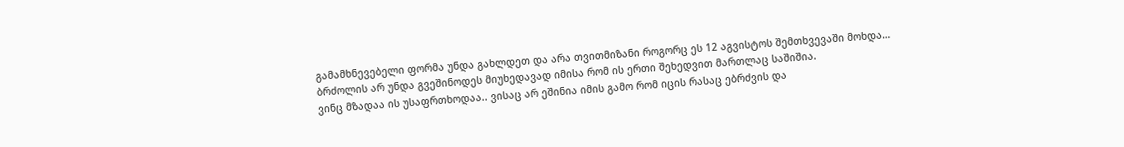გამამხნევებელი ფორმა უნდა გახლდეთ და არა თვითმიზანი როგორც ეს 12 აგვისტოს შემთხვევაში მოხდა…
ბრძოლის არ უნდა გვეშინოდეს მიუხედავად იმისა რომ ის ერთი შეხედვით მართლაც საშიშია.
ვინც მზადაა ის უსაფრთხოდაა.. ვისაც არ ეშინია იმის გამო რომ იცის რასაც ებრძვის და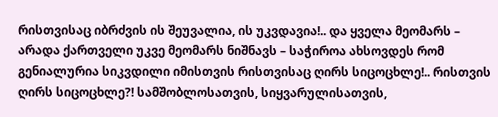რისთვისაც იბრძვის ის შეუვალია, ის უკვდავია!.. და ყველა მეომარს – არადა ქართველი უკვე მეომარს ნიშნავს – საჭიროა ახსოვდეს რომ გენიალურია სიკვდილი იმისთვის რისთვისაც ღირს სიცოცხლე!.. რისთვის ღირს სიცოცხლე?! სამშობლოსათვის, სიყვარულისათვის,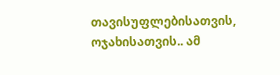თავისუფლებისათვის, ოჯახისათვის.. ამ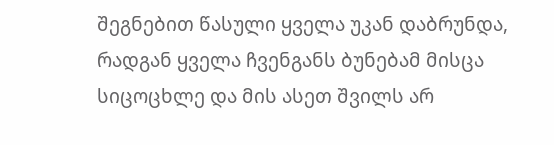შეგნებით წასული ყველა უკან დაბრუნდა, რადგან ყველა ჩვენგანს ბუნებამ მისცა სიცოცხლე და მის ასეთ შვილს არ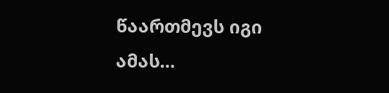წაართმევს იგი ამას…